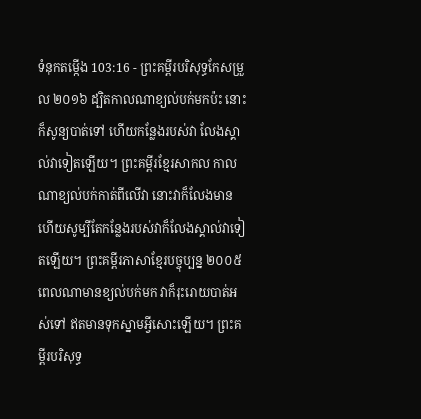ទំនុកតម្កើង 103:16 - ព្រះគម្ពីរបរិសុទ្ធកែសម្រួល ២០១៦ ដ្បិតកាលណាខ្យល់បក់មកប៉ះ នោះក៏សូន្យបាត់ទៅ ហើយកន្លែងរបស់វា លែងស្គាល់វាទៀតឡើយ។ ព្រះគម្ពីរខ្មែរសាកល កាលណាខ្យល់បក់កាត់ពីលើវា នោះវាក៏លែងមាន ហើយសូម្បីតែកន្លែងរបស់វាក៏លែងស្គាល់វាទៀតឡើយ។ ព្រះគម្ពីរភាសាខ្មែរបច្ចុប្បន្ន ២០០៥ ពេលណាមានខ្យល់បក់មក វាក៏រុះរោយបាត់អស់ទៅ ឥតមានទុកស្នាមអ្វីសោះឡើយ។ ព្រះគម្ពីរបរិសុទ្ធ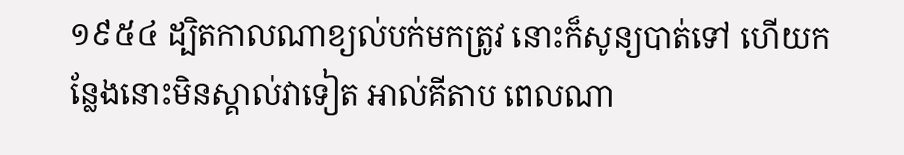១៩៥៤ ដ្បិតកាលណាខ្យល់បក់មកត្រូវ នោះក៏សូន្យបាត់ទៅ ហើយកន្លែងនោះមិនស្គាល់វាទៀត អាល់គីតាប ពេលណា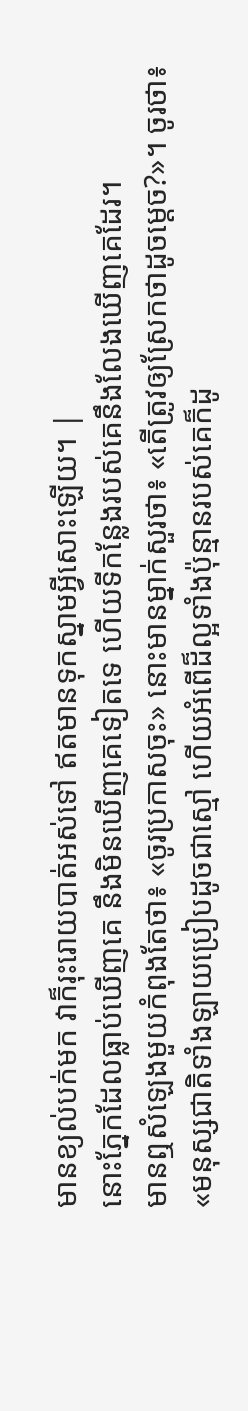មានខ្យល់បក់មក វាក៏រុះរោយបាត់អស់ទៅ ឥតមានទុកស្នាមអ្វីសោះឡើយ។ |
នោះភ្នែកដែលធ្លាប់ឃើញគេ នឹងមិនឃើញគេទៀតទេ ហើយទីកន្លែងរបស់គេនឹងលែងឃើញគេដែរ។
មានឮសំឡេងមួយកំពុងតែថា៖ «ចូរប្រកាសចុះ» នោះមានម្នាក់សួរថា៖ «តើត្រូវឲ្យស្រែកថាដូចម្តេច?»។ ចូរថា៖ «មនុស្សជាតិទាំងឡាយប្រៀបដូចជាស្មៅ ហើយអំពើដ៏ល្អទាំងប៉ុន្មានរបស់គេក៏ដូ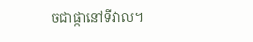ចជាផ្កានៅទីវាល។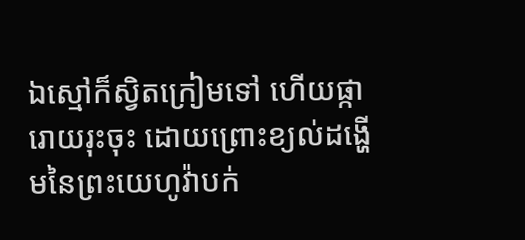ឯស្មៅក៏ស្វិតក្រៀមទៅ ហើយផ្ការោយរុះចុះ ដោយព្រោះខ្យល់ដង្ហើមនៃព្រះយេហូវ៉ាបក់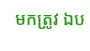មកត្រូវ ឯប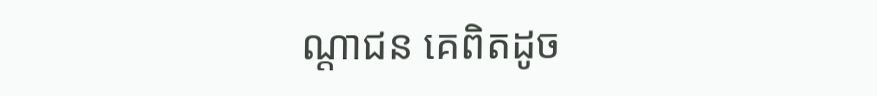ណ្ដាជន គេពិតដូច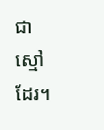ជាស្មៅដែរ។